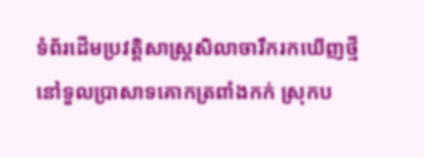ទំព័រដើមប្រវត្តិសាស្ត្រសិលាចារឹករកឃើញថ្មីនៅទួលប្រាសាទគោកត្រពាំងកក់ ស្រុកប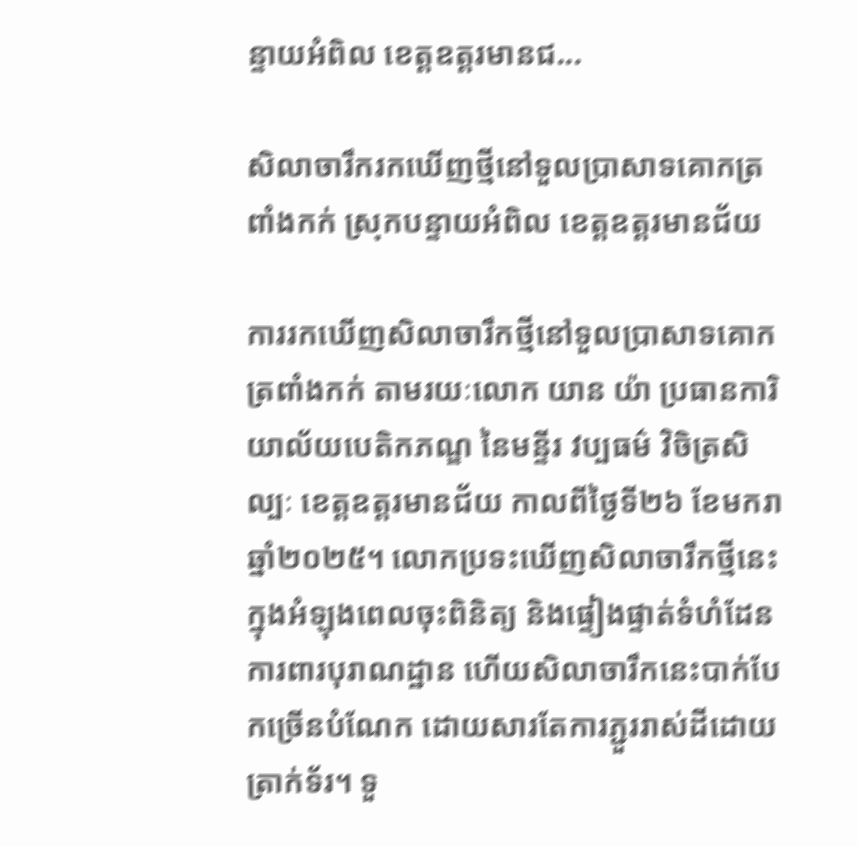ន្ទាយអំពិល ខេត្តឧត្តរមានជ...

សិលាចារឹករកឃើញថ្មីនៅទួលប្រាសាទគោកត្រពាំងកក់ ស្រុកបន្ទាយអំពិល ខេត្តឧត្តរមានជ័យ

ការរកឃើញសិលាចារឹកថ្មីនៅទួលប្រាសាទគោកត្រពាំងកក់ តាមរយៈលោក យាន យ៉ា ប្រធានការិយាល័យបេតិកភណ្ឌ នៃមន្ទីរ វប្បធម៌ វិចិត្រសិល្បៈ ខេត្តឧត្តរមានជ័យ កាលពីថ្ងៃទី២៦ ខែមករា ឆ្នាំ២០២៥។ លោកប្រទះឃើញសិលាចារឹកថ្មីនេះក្នុងអំឡុងពេលចុះពិនិត្យ និងផ្ទៀងផ្ទាត់ទំហំដែនការពារបុរាណដ្ឋាន ហើយសិលាចារឹកនេះបាក់បែកច្រើនបំណែក ដោយសារតែការភ្ជួររាស់ដីដោយត្រាក់ទ័រ។ ទួ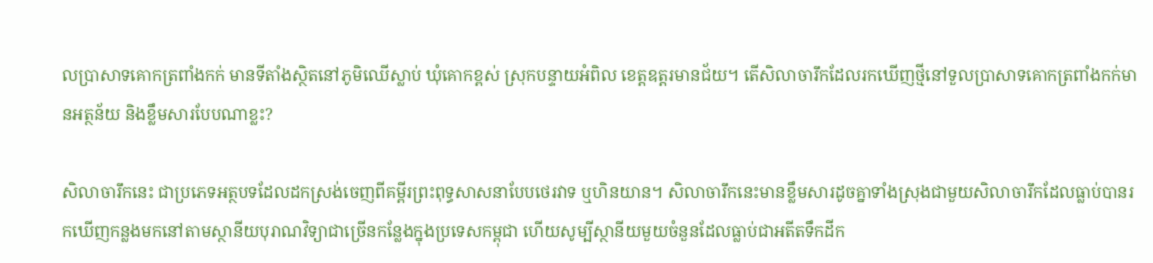លប្រាសាទគោកត្រពាំងកក់ មានទីតាំងស្ថិតនៅភូមិឈើស្លាប់ ឃុំគោកខ្ពស់ ស្រុកបន្ទាយអំពិល ខេត្តឧត្តរមានជ័យ។ តើសិលាចារឹកដែលរកឃើញថ្មីនៅទួលប្រាសាទគោកត្រពាំងកក់មានអត្ថន័យ និងខ្លឹមសារបែបណាខ្លះ?

សិលាចារឹកនេះ ជាប្រភេទអត្ថបទដែលដកស្រង់ចេញពីគម្ពីរព្រះពុទ្ធសាសនាបែបថេរវាទ ឬហិនយាន។ សិលាចារឹកនេះមានខ្លឹមសារដូចគ្នាទាំងស្រុងជាមួយសិលាចារឹកដែលធ្លាប់បានរកឃើញកន្លងមកនៅតាមស្ថានីយបុរាណវិទ្យាជាច្រើនកន្លែងក្នុងប្រទេសកម្ពុជា ហើយសូម្បីស្ថានីយមួយចំនួនដែលធ្លាប់ជាអតីតទឹកដីក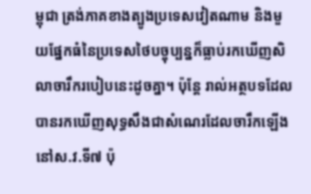ម្ពុជា ត្រង់ភាគខាងត្បូងប្រទេសវៀតណាម និងមួយផ្នែកធំនៃប្រទេសថៃបច្ចុប្បន្នក៏ធ្លាប់រកឃើញសិលាចារឹករបៀបនេះដូចគ្នា។ ប៉ុន្តែ រាល់អត្ថបទដែលបានរកឃើញសុទ្ធសឹងជាសំណេរដែលចារឹកឡើងនៅស.វ.ទី៧ ប៉ុ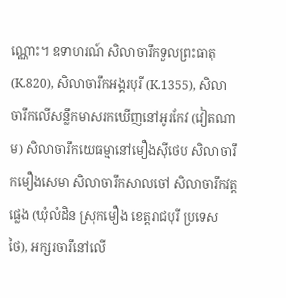ណ្ណោះ។ ឧទាហរណ៍ សិលាចារឹកទួលព្រះធាតុ (K.820), សិលាចារឹកអង្គរបុរី (K.1355), សិលាចារឹកលើសន្លឹកមាសរកឃើញនៅអូរកែវ (វៀតណាម) សិលាចារឹកយេធម្មានៅមឿងស៊ីថេប សិលាចារឹកមឿងសេមា សិលាចារឹកសាលចៅ សិលាចារឹកវត្តផ្លេង (ឃុំលំដិន ស្រុកមឿង ខេត្តរាជបុរី ប្រទេសថៃ), អក្សរចារឹនៅលើ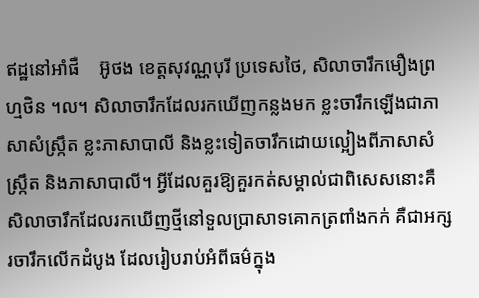ឥដ្ឋនៅអាំផឺ    អ៊ូថង ខេត្តសុវណ្ណបុរី ប្រទេសថៃ, សិលាចារឹកមឿងព្រហ្មថិន ។ល។ សិលាចារឹកដែលរកឃើញកន្លងមក ខ្លះចារឹកឡើងជាភាសាសំស្ក្រឹត ខ្លះភាសាបាលី និងខ្លះទៀតចារឹកដោយល្អៀងពីភាសាសំស្ក្រឹត និងភាសាបាលី។ អ្វីដែលគួរឱ្យគួរកត់សម្គាល់ជាពិសេសនោះគឺ សិលាចារឹកដែលរកឃើញថ្មីនៅទួលប្រាសាទគោកត្រពាំងកក់ គឺជាអក្សរចារឹកលើកដំបូង ដែលរៀបរាប់អំពីធម៌ក្នុង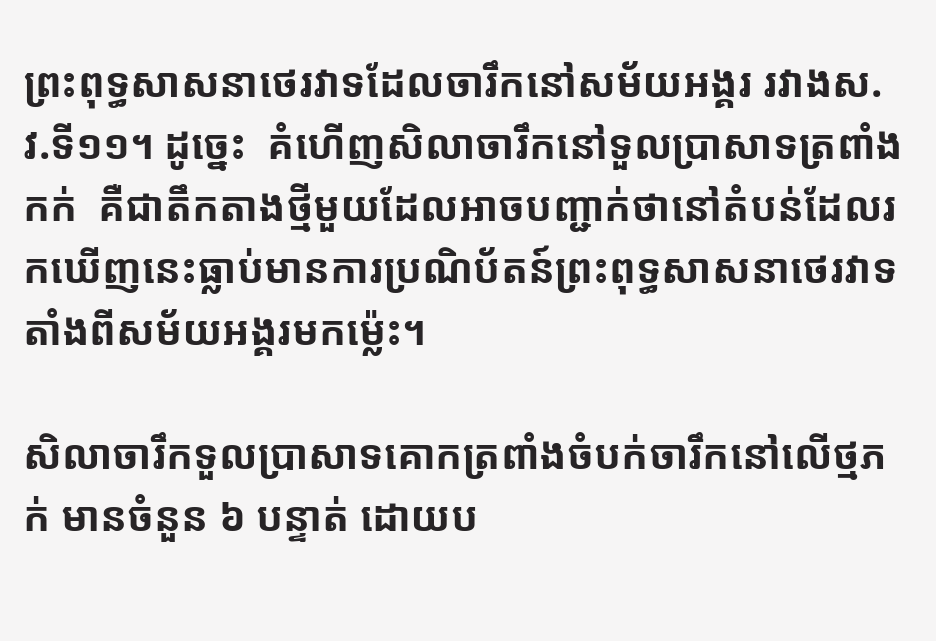ព្រះពុទ្ធសាសនាថេរវាទដែលចារឹកនៅសម័យអង្គរ រវាងស.វ.ទី១១។ ដូច្នេះ  គំហើញសិលាចារឹកនៅទួលប្រាសាទត្រពាំងកក់  គឺជាតឹកតាងថ្មីមួយដែលអាចបញ្ជាក់ថានៅតំបន់ដែលរកឃើញនេះធ្លាប់មានការប្រណិប័តន៍ព្រះពុទ្ធសាសនាថេរវាទតាំងពីសម័យអង្គរមកម្ល៉េះ។

សិលាចារឹកទួលប្រាសាទគោកត្រពាំងចំបក់ចារឹកនៅលើថ្មភក់ មានចំនួន ៦ បន្ទាត់ ដោយប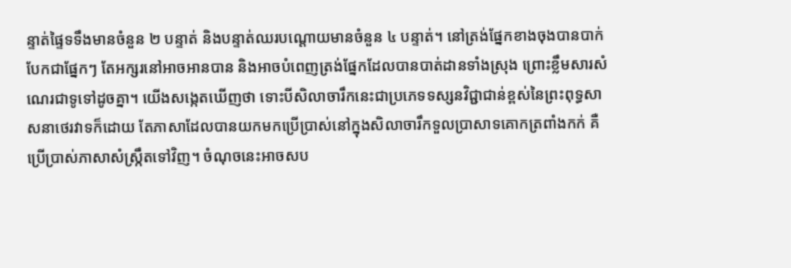ន្ទាត់ផ្ទៃទទឹងមានចំនួន ២ បន្ទាត់ និងបន្ទាត់ឈរបណ្តោយមានចំនួន ៤ បន្ទាត់។ នៅត្រង់ផ្នែកខាងចុងបានបាក់បែកជាផ្នែកៗ តែអក្សរនៅអាចអានបាន និងអាចបំពេញត្រង់ផ្នែកដែលបានបាត់ដានទាំងស្រុង ព្រោះខ្លឹមសារសំណេរជាទូទៅដូចគ្នា។ យើងសង្កេតឃើញថា ទោះបីសិលាចារឹកនេះជាប្រភេទទស្សនវិជ្ជាជាន់ខ្ពស់នៃព្រះពុទ្ធសាសនាថេរវាទក៏ដោយ តែភាសាដែលបានយកមកប្រើប្រាស់នៅក្នុងសិលាចារឹកទួលប្រាសាទគោកត្រពាំងកក់ គឺប្រើប្រាស់ភាសាសំស្រ្កឹតទៅវិញ។ ចំណុចនេះអាចសប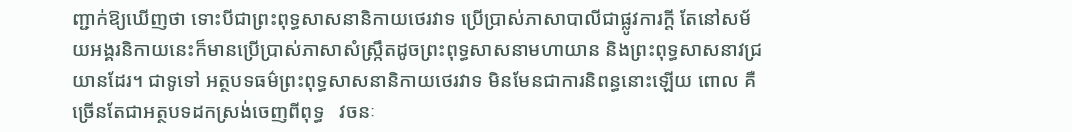ញ្ជាក់ឱ្យឃើញថា ទោះបីជាព្រះពុទ្ធសាសនានិកាយថេរវាទ ប្រើប្រាស់ភាសាបាលីជាផ្លូវការក្តី តែនៅសម័យអង្គរនិកាយនេះក៏មានប្រើប្រាស់ភាសាសំស្រ្កឹតដូចព្រះពុទ្ធសាសនាមហាយាន និងព្រះពុទ្ធសាសនាវជ្រយានដែរ។ ជាទូទៅ អត្ថបទធម៌ព្រះពុទ្ធសាសនានិកាយថេរវាទ មិនមែនជាការនិពន្ធនោះឡើយ ពោល គឺច្រើនតែជាអត្ថបទដកស្រង់ចេញពីពុទ្ធ   វចនៈ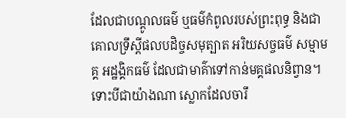ដែលជាបណ្តូលធម៌ ឬធម៌កំពូលរបស់ព្រះពុទ្ធ និងជាគោលទ្រឹស្តីផលបដិច្ចសមុត្បាត អរិយសច្ចធម៌ សម្មាមគ្គ អដ្ឋង្គិកធម៌ ដែលជាមាគ៌ាទៅកាន់មគ្គផលនិព្វាន។ ទោះបីជាយ៉ាងណា ស្លោកដែលចារឹ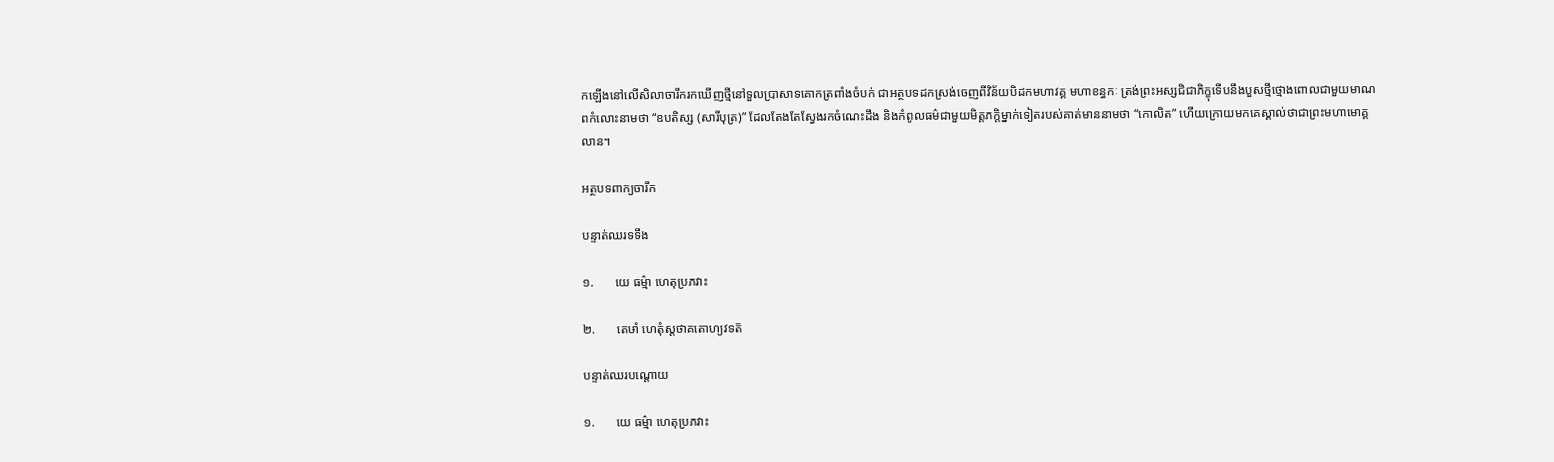កឡើងនៅលើសិលាចារឹករកឃើញថ្មីនៅទួលប្រាសាទគោកត្រពាំងចំបក់ ជាអត្ថបទដកស្រង់ចេញពីវិន័យបិដកមហាវគ្គ មហាខន្ធកៈ ត្រង់ព្រះអស្សជិជាភិក្ខុទើបនឹងបួសថ្មីថ្មោងពោលជាមួយមាណពកំលោះនាមថា “ឧបតិស្ស (សារីបុត្រ)” ដែលតែងតែស្វែងរកចំណេះដឹង និងកំពូលធម៌ជាមួយមិត្តភក្តិម្នាក់ទៀតរបស់គាត់មាននាមថា “កោលិត” ហើយក្រោយមកគេស្គាល់ថាជាព្រះមហាមោគ្គលាន។

អត្ថបទពាក្យចារឹក

បន្ទាត់ឈរទទឹង

១.       យេ ធម៌្មា ហេតុប្រភវាះ

២.       តេឞាំ ហេតុំស្តថាគតោហ្យវទត៑

បន្ទាត់ឈរបណ្ដោយ

១.       យេ ធម៌្មា ហេតុប្រភវាះ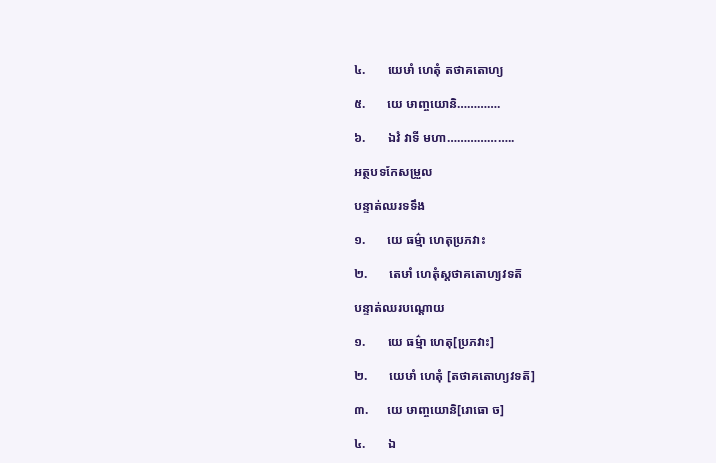៤.       យេឞាំ ហេតុំ តថាគតោហ្យ

៥.       យេ ឞាញ្ចយោនិ………….

៦.       ឯវំ វាទី មហា………………..

អត្ថបទកែសម្រួល

បន្ទាត់ឈរទទឹង

១.       យេ ធម៌្មា ហេតុប្រភវាះ

២.       តេឞាំ ហេតុំស្តថាគតោហ្យវទត៑

បន្ទាត់ឈរបណ្ដោយ

១.       យេ ធម៌្មា ហេតុ[ប្រភវាះ]

២.       យេឞាំ ហេតុំ [តថាគតោហ្យវទត៑]

៣.      យេ ឞាញ្ចយោនិ[រោធោ ច]

៤.       ឯ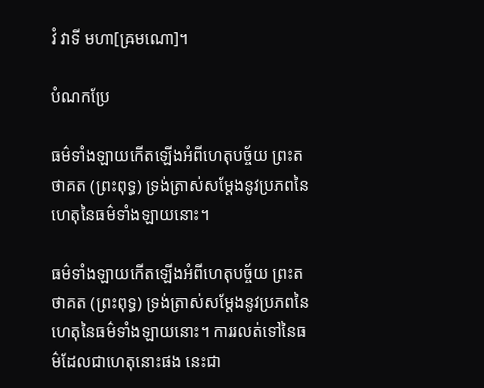វំ វាទី មហា[ឝ្រមណោ]។

បំណកប្រែ

ធម៌ទាំងឡាយកើតឡើងអំពីហេតុបច្ច័យ ព្រះតថាគត (ព្រះពុទ្ធ) ទ្រង់ត្រាស់សម្តែងនូវប្រភពនៃហេតុនៃធម៌ទាំងឡាយនោះ។

ធម៌ទាំងឡាយកើតឡើងអំពីហេតុបច្ច័យ ព្រះតថាគត (ព្រះពុទ្ធ) ទ្រង់ត្រាស់សម្តែងនូវប្រភពនៃហេតុនៃធម៌ទាំងឡាយនោះ។ ការរលត់ទៅនៃធម៌ដែលជាហេតុនោះផង នេះជា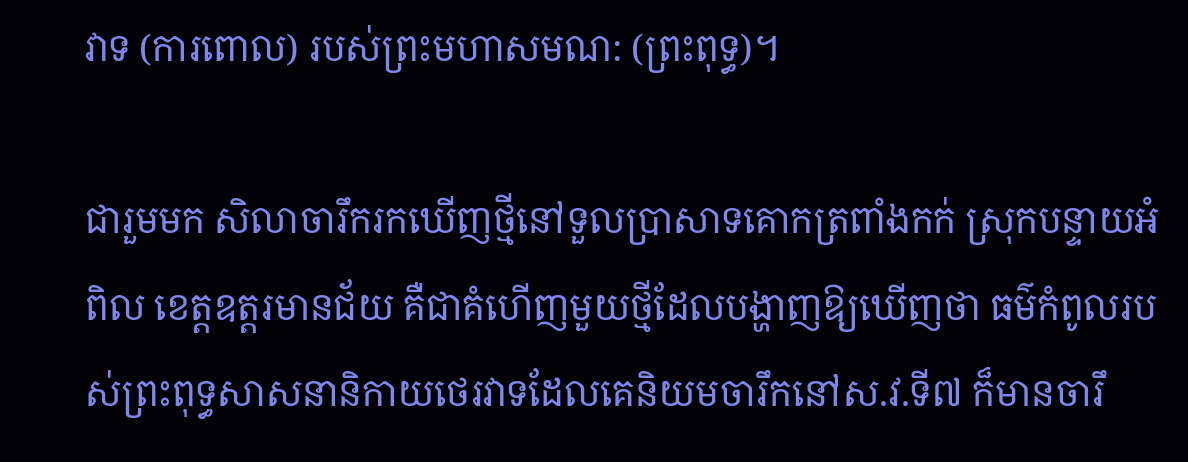វាទ (ការពោល) របស់ព្រះមហាសមណ: (ព្រះពុទ្ធ)។

ជារួមមក សិលាចារឹករកឃើញថ្មីនៅទួលប្រាសាទគោកត្រពាំងកក់ ស្រុកបន្ទាយអំពិល ខេត្តឧត្តរមានជ័យ គឺជាគំហើញមួយថ្មីដែលបង្ហាញឱ្យឃើញថា ធម៌កំពូលរបស់ព្រះពុទ្ធសាសនានិកាយថេរវាទដែលគេនិយមចារឹកនៅស.វ.ទី៧ ក៏មានចារឹ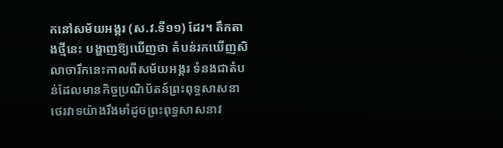កនៅសម័យអង្គរ (ស.វ.ទី១១) ដែរ។ តឹកតាងថ្មីនេះ បង្ហាញឱ្យឃើញថា តំបន់រកឃើញសិលាចារឹកនេះកាលពីសម័យអង្គរ ទំនងជាតំបន់ដែលមានកិច្ចប្រណិប័តន៍ព្រះពុទ្ធសាសនាថេរវាទយ៉ាងរឹងមាំដូចព្រះពុទ្ធសាសនាវ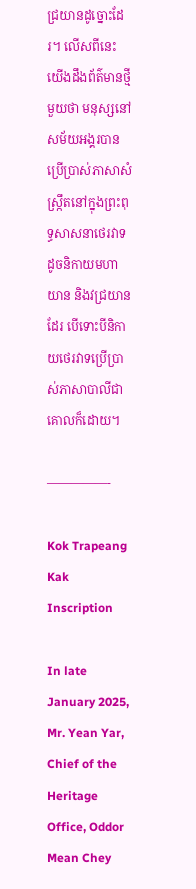ជ្រយានដូច្នោះដែរ។ លើសពីនេះ យើងដឹងព័ត៌មានថ្មីមួយថា មនុស្សនៅសម័យអង្គរបានប្រើប្រាស់ភាសាសំស្រ្កឹតនៅក្នុងព្រះពុទ្ធសាសនាថេរវាទដូចនិកាយមហាយាន និងវជ្រយានដែរ បើទោះបីនិកាយថេរវាទប្រើប្រាស់ភាសាបាលីជាគោលក៏ដោយ។

—————-

Kok Trapeang Kak Inscription

In late January 2025, Mr. Yean Yar, Chief of the Heritage Office, Oddor Mean Chey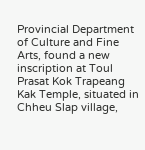Provincial Department of Culture and Fine Arts, found a new inscription at Toul Prasat Kok Trapeang Kak Temple, situated in Chheu Slap village,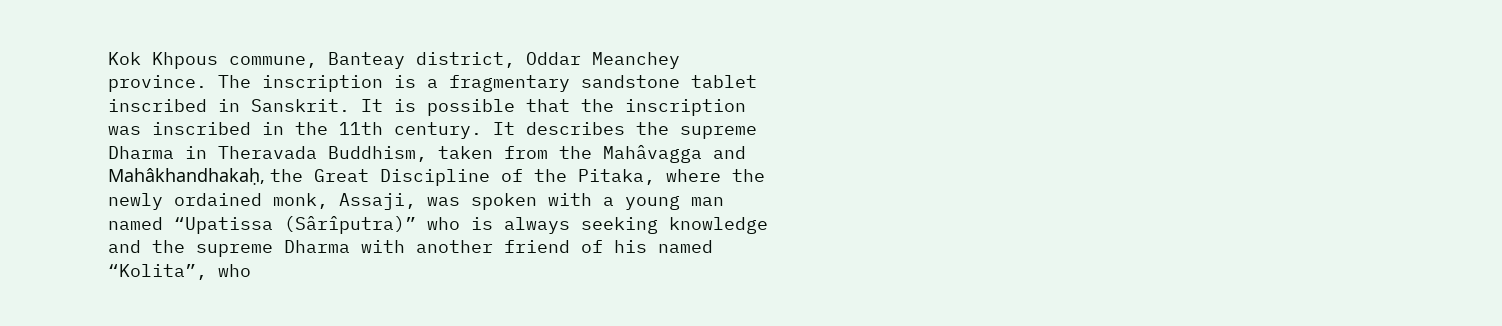Kok Khpous commune, Banteay district, Oddar Meanchey province. The inscription is a fragmentary sandstone tablet inscribed in Sanskrit. It is possible that the inscription was inscribed in the 11th century. It describes the supreme Dharma in Theravada Buddhism, taken from the Mahâvagga and Mahâkhandhakaḥ, the Great Discipline of the Pitaka, where the newly ordained monk, Assaji, was spoken with a young man named “Upatissa (Sârîputra)” who is always seeking knowledge and the supreme Dharma with another friend of his named “Kolita”, who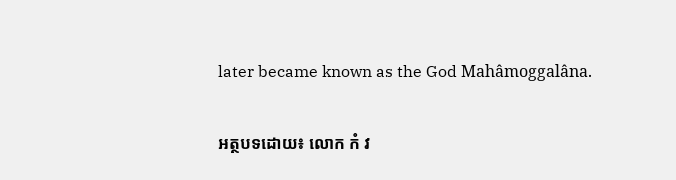later became known as the God Mahâmoggalâna.

អត្ថបទដោយ៖ លោក កំ វ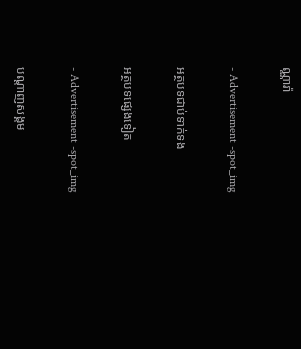ណ្ណារ៉ា

- Advertisement -spot_img

អត្ថបទជាប់ទាក់ទង

អត្ថបទផ្សេងទៀត

- Advertisement -spot_img

បណ្ដាញសង្គម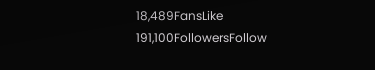18,489FansLike
191,100FollowersFollow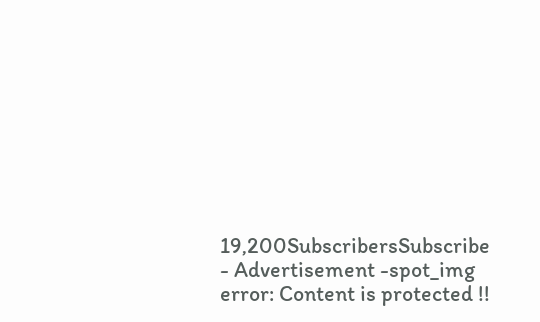19,200SubscribersSubscribe
- Advertisement -spot_img
error: Content is protected !!